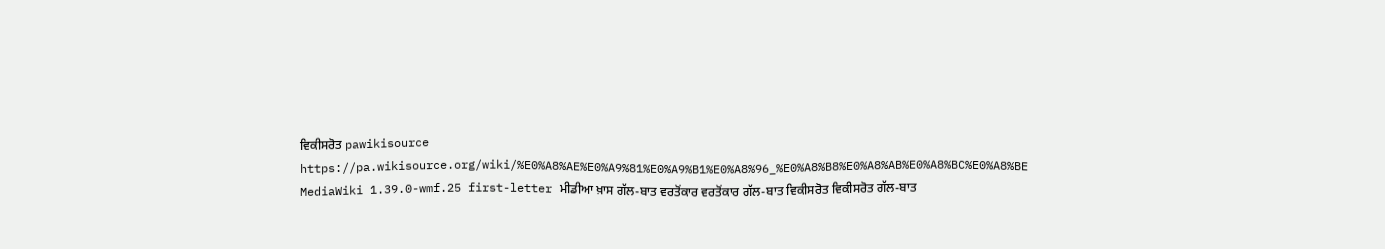ਵਿਕੀਸਰੋਤ pawikisource https://pa.wikisource.org/wiki/%E0%A8%AE%E0%A9%81%E0%A9%B1%E0%A8%96_%E0%A8%B8%E0%A8%AB%E0%A8%BC%E0%A8%BE MediaWiki 1.39.0-wmf.25 first-letter ਮੀਡੀਆ ਖ਼ਾਸ ਗੱਲ-ਬਾਤ ਵਰਤੋਂਕਾਰ ਵਰਤੋਂਕਾਰ ਗੱਲ-ਬਾਤ ਵਿਕੀਸਰੋਤ ਵਿਕੀਸਰੋਤ ਗੱਲ-ਬਾਤ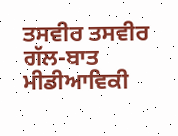ਤਸਵੀਰ ਤਸਵੀਰ ਗੱਲ-ਬਾਤ ਮੀਡੀਆਵਿਕੀ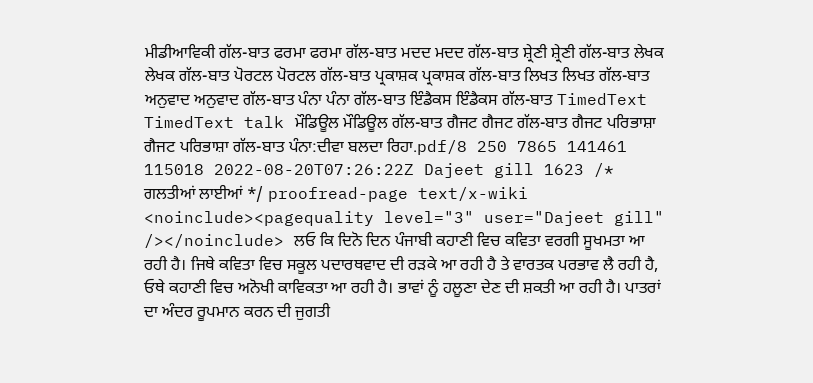ਮੀਡੀਆਵਿਕੀ ਗੱਲ-ਬਾਤ ਫਰਮਾ ਫਰਮਾ ਗੱਲ-ਬਾਤ ਮਦਦ ਮਦਦ ਗੱਲ-ਬਾਤ ਸ਼੍ਰੇਣੀ ਸ਼੍ਰੇਣੀ ਗੱਲ-ਬਾਤ ਲੇਖਕ ਲੇਖਕ ਗੱਲ-ਬਾਤ ਪੋਰਟਲ ਪੋਰਟਲ ਗੱਲ-ਬਾਤ ਪ੍ਰਕਾਸ਼ਕ ਪ੍ਰਕਾਸ਼ਕ ਗੱਲ-ਬਾਤ ਲਿਖਤ ਲਿਖਤ ਗੱਲ-ਬਾਤ ਅਨੁਵਾਦ ਅਨੁਵਾਦ ਗੱਲ-ਬਾਤ ਪੰਨਾ ਪੰਨਾ ਗੱਲ-ਬਾਤ ਇੰਡੈਕਸ ਇੰਡੈਕਸ ਗੱਲ-ਬਾਤ TimedText TimedText talk ਮੌਡਿਊਲ ਮੌਡਿਊਲ ਗੱਲ-ਬਾਤ ਗੈਜਟ ਗੈਜਟ ਗੱਲ-ਬਾਤ ਗੈਜਟ ਪਰਿਭਾਸ਼ਾ ਗੈਜਟ ਪਰਿਭਾਸ਼ਾ ਗੱਲ-ਬਾਤ ਪੰਨਾ:ਦੀਵਾ ਬਲਦਾ ਰਿਹਾ.pdf/8 250 7865 141461 115018 2022-08-20T07:26:22Z Dajeet gill 1623 /* ਗਲਤੀਆਂ ਲਾਈਆਂ */ proofread-page text/x-wiki <noinclude><pagequality level="3" user="Dajeet gill" /></noinclude> ਲਓ ਕਿ ਦਿਨੋ ਦਿਨ ਪੰਜਾਬੀ ਕਹਾਣੀ ਵਿਚ ਕਵਿਤਾ ਵਰਗੀ ਸੂਖਮਤਾ ਆ ਰਹੀ ਹੈ। ਜਿਥੇ ਕਵਿਤਾ ਵਿਚ ਸਕੂਲ ਪਦਾਰਥਵਾਦ ਦੀ ਰੜਕੇ ਆ ਰਹੀ ਹੈ ਤੇ ਵਾਰਤਕ ਪਰਭਾਵ ਲੈ ਰਹੀ ਹੈ, ਓਥੇ ਕਹਾਣੀ ਵਿਚ ਅਨੋਖੀ ਕਾਵਿਕਤਾ ਆ ਰਹੀ ਹੈ। ਭਾਵਾਂ ਨੂੰ ਹਲੂਣਾ ਦੇਣ ਦੀ ਸ਼ਕਤੀ ਆ ਰਹੀ ਹੈ। ਪਾਤਰਾਂ ਦਾ ਅੰਦਰ ਰੂਪਮਾਨ ਕਰਨ ਦੀ ਜੁਗਤੀ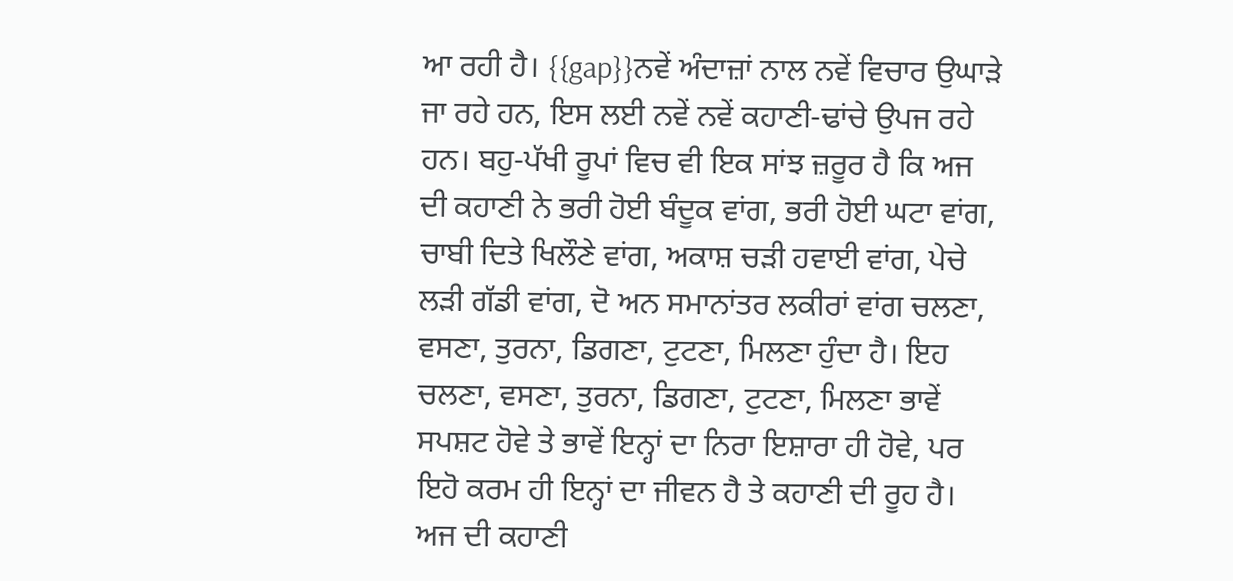ਆ ਰਹੀ ਹੈ। {{gap}}ਨਵੇਂ ਅੰਦਾਜ਼ਾਂ ਨਾਲ ਨਵੇਂ ਵਿਚਾਰ ਉਘਾੜੇ ਜਾ ਰਹੇ ਹਨ, ਇਸ ਲਈ ਨਵੇਂ ਨਵੇਂ ਕਹਾਣੀ-ਢਾਂਚੇ ਉਪਜ ਰਹੇ ਹਨ। ਬਹੁ-ਪੱਖੀ ਰੂਪਾਂ ਵਿਚ ਵੀ ਇਕ ਸਾਂਝ ਜ਼ਰੂਰ ਹੈ ਕਿ ਅਜ ਦੀ ਕਹਾਣੀ ਨੇ ਭਰੀ ਹੋਈ ਬੰਦੂਕ ਵਾਂਗ, ਭਰੀ ਹੋਈ ਘਟਾ ਵਾਂਗ, ਚਾਬੀ ਦਿਤੇ ਖਿਲੌਣੇ ਵਾਂਗ, ਅਕਾਸ਼ ਚੜੀ ਹਵਾਈ ਵਾਂਗ, ਪੇਚੇ ਲੜੀ ਗੱਡੀ ਵਾਂਗ, ਦੋ ਅਨ ਸਮਾਨਾਂਤਰ ਲਕੀਰਾਂ ਵਾਂਗ ਚਲਣਾ, ਵਸਣਾ, ਤੁਰਨਾ, ਡਿਗਣਾ, ਟੁਟਣਾ, ਮਿਲਣਾ ਹੁੰਦਾ ਹੈ। ਇਹ ਚਲਣਾ, ਵਸਣਾ, ਤੁਰਨਾ, ਡਿਗਣਾ, ਟੁਟਣਾ, ਮਿਲਣਾ ਭਾਵੇਂ ਸਪਸ਼ਟ ਹੋਵੇ ਤੇ ਭਾਵੇਂ ਇਨ੍ਹਾਂ ਦਾ ਨਿਰਾ ਇਸ਼ਾਰਾ ਹੀ ਹੋਵੇ, ਪਰ ਇਹੋ ਕਰਮ ਹੀ ਇਨ੍ਹਾਂ ਦਾ ਜੀਵਨ ਹੈ ਤੇ ਕਹਾਣੀ ਦੀ ਰੂਹ ਹੈ। ਅਜ ਦੀ ਕਹਾਣੀ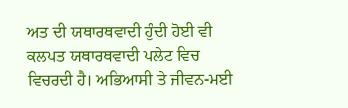ਅਤ ਦੀ ਯਥਾਰਥਵਾਦੀ ਹੁੰਦੀ ਹੋਈ ਵੀ ਕਲਪਤ ਯਥਾਰਥਵਾਦੀ ਪਲੇਟ ਵਿਚ ਵਿਚਰਦੀ ਹੈ। ਅਭਿਆਸੀ ਤੇ ਜੀਵਨ-ਮਈ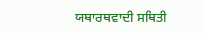ਯਥਾਰਥਵਾਦੀ ਸਥਿਤੀ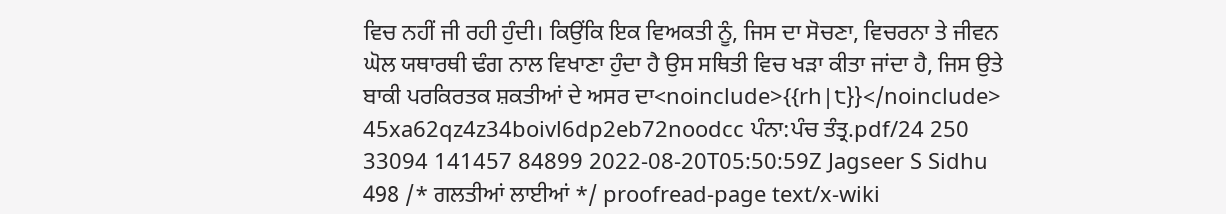ਵਿਚ ਨਹੀਂ ਜੀ ਰਹੀ ਹੁੰਦੀ। ਕਿਉਂਕਿ ਇਕ ਵਿਅਕਤੀ ਨੂੰ, ਜਿਸ ਦਾ ਸੋਚਣਾ, ਵਿਚਰਨਾ ਤੇ ਜੀਵਨ ਘੋਲ ਯਥਾਰਥੀ ਢੰਗ ਨਾਲ ਵਿਖਾਣਾ ਹੁੰਦਾ ਹੈ ਉਸ ਸਥਿਤੀ ਵਿਚ ਖੜਾ ਕੀਤਾ ਜਾਂਦਾ ਹੈ, ਜਿਸ ਉਤੇ ਬਾਕੀ ਪਰਕਿਰਤਕ ਸ਼ਕਤੀਆਂ ਦੇ ਅਸਰ ਦਾ<noinclude>{{rh|੮}}</noinclude> 45xa62qz4z34boivl6dp2eb72noodcc ਪੰਨਾ:ਪੰਚ ਤੰਤ੍ਰ.pdf/24 250 33094 141457 84899 2022-08-20T05:50:59Z Jagseer S Sidhu 498 /* ਗਲਤੀਆਂ ਲਾਈਆਂ */ proofread-page text/x-wiki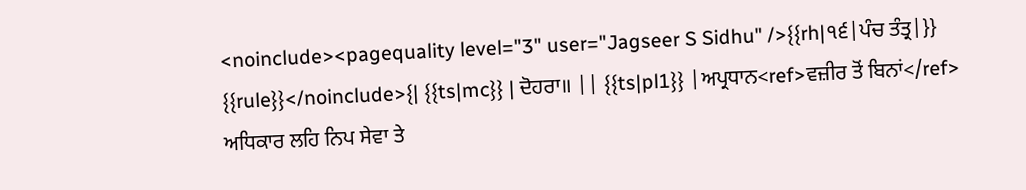<noinclude><pagequality level="3" user="Jagseer S Sidhu" />{{rh|੧੬|ਪੰਚ ਤੰਤ੍ਰ|}} {{rule}}</noinclude>{| {{ts|mc}} | ਦੋਹਰਾ॥ || {{ts|pl1}} |ਅਪ੍ਰਧਾਨ<ref>ਵਜ਼ੀਰ ਤੋਂ ਬਿਨਾਂ</ref> ਅਧਿਕਾਰ ਲਹਿ ਨਿਪ ਸੇਵਾ ਤੇ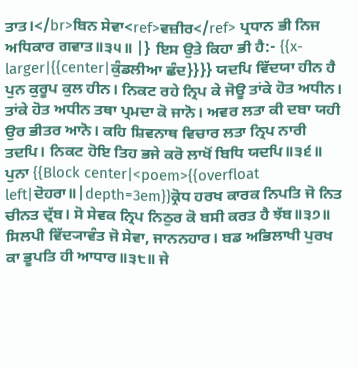ਤਾਤ।</br>ਬਿਨ ਸੇਵਾ<ref>ਵਜ਼ੀਰ</ref> ਪ੍ਰਧਾਨ ਭੀ ਨਿਜ ਅਧਿਕਾਰ ਗਵਾਤ॥੩੫॥ |} ਇਸ ਉਤੇ ਕਿਹਾ ਭੀ ਹੈ:- {{x-larger|{{center|ਕੁੰਡਲੀਆ ਛੰਦ}}}} ਯਦਪਿ ਵਿੱਦਯਾ ਹੀਨ ਹੈ ਪੁਨ ਕੁਰੂਪ ਕੁਲ ਹੀਨ। ਨਿਕਟ ਰਹੇ ਨ੍ਰਿਪ ਕੇ ਜੋਊ ਤਾਂਕੇ ਹੋਤ ਅਧੀਨ। ਤਾਂਕੇ ਹੋਤ ਅਧੀਨ ਤਥਾ ਪ੍ਰਮਦਾ ਕੋ ਜਾਨੋ। ਅਵਰ ਲਤਾ ਕੀ ਦਬਾ ਯਹੀ ਉਰ ਭੀਤਰ ਆਨੋ। ਕਹਿ ਸ਼ਿਵਨਾਥ ਵਿਚਾਰ ਲਤਾ ਨ੍ਰਿਪ ਨਾਰੀ ਤਦਪਿ। ਨਿਕਟ ਹੋਇ ਤਿਹ ਭਜੇ ਕਰੋ ਲਾਖੋਂ ਬਿਧਿ ਯਦਪਿ॥੩੬॥ ਪੁਨਾ {{Block center|<poem>{{overfloat left|ਦੋਹਰਾ॥|depth=3em}}ਕ੍ਰੋਧ ਹਰਖ ਕਾਰਕ ਨਿਪਤਿ ਜੋ ਨਿਤ ਚੀਨਤ ਦ੍ਰੱਬ। ਸੋ ਸੇਵਕ ਨ੍ਰਿਪ ਨਿਠੁਰ ਕੋ ਬਸੀ ਕਰਤ ਹੈ ਝੱਬ॥੩੭॥ ਸਿਲਪੀ ਵਿੱਦ੍ਯਾਵੰਤ ਜੋ ਸੇਵਾ, ਜਾਨਨਹਾਰ। ਬਡ ਅਭਿਲਾਖੀ ਪੁਰਖ ਕਾ ਭੂਪਤਿ ਹੀ ਆਧਾਰ॥੩੮॥ ਜੇ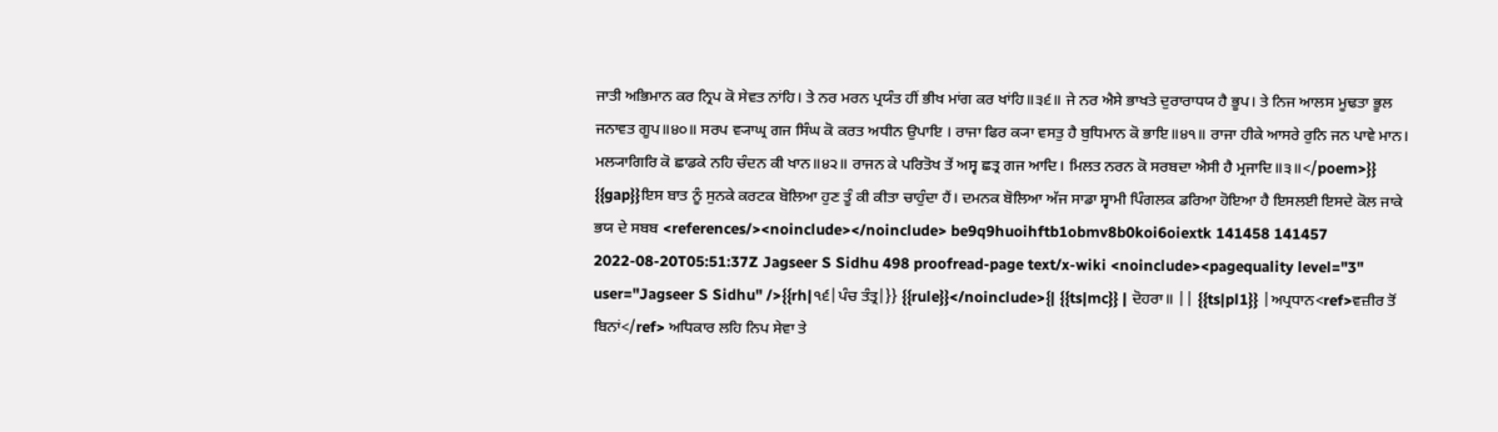ਜਾਤੀ ਅਭਿਮਾਨ ਕਰ ਨ੍ਰਿਪ ਕੋ ਸੇਵਤ ਨਾਂਹਿ। ਤੇ ਨਰ ਮਰਨ ਪ੍ਰਯੰਤ ਹੀਂ ਭੀਖ ਮਾਂਗ ਕਰ ਖਾਂਹਿ॥੩੬॥ ਜੇ ਨਰ ਐਸੇ ਭਾਖਤੇ ਦੁਰਾਰਾਧਯ ਹੈ ਭੂਪ। ਤੇ ਨਿਜ ਆਲਸ ਮੂਢਤਾ ਭੂਲ ਜਨਾਵਤ ਗੂਪ॥੪੦॥ ਸਰਪ ਵ੍ਯਾਘ੍ਰ ਗਜ ਸਿੰਘ ਕੋ ਕਰਤ ਅਧੀਨ ਉਪਾਇ । ਰਾਜਾ ਫਿਰ ਕ੍ਯਾ ਵਸਤੁ ਹੈ ਬੁਧਿਮਾਨ ਕੋ ਭਾਇ॥੪੧॥ ਰਾਜਾ ਹੀਕੇ ਆਸਰੇ ਰੁਨਿ ਜਨ ਪਾਵੇ ਮਾਨ। ਮਲ੍ਯਾਗਿਰਿ ਕੋ ਛਾਡਕੇ ਨਹਿ ਚੰਦਨ ਕੀ ਖਾਨ॥੪੨॥ ਰਾਜਨ ਕੇ ਪਰਿਤੋਖ ਤੇਂ ਅਸ੍ਵ ਛਤ੍ਰ ਗਜ ਆਦਿ। ਮਿਲਤ ਨਰਨ ਕੋ ਸਰਬਦਾ ਐਸੀ ਹੈ ਮ੍ਰਜਾਦਿ॥੩॥</poem>}} {{gap}}ਇਸ ਬਾਤ ਨੂੰ ਸੁਨਕੇ ਕਰਟਕ ਬੋਲਿਆ ਹੁਣ ਤੂੰ ਕੀ ਕੀਤਾ ਚਾਹੁੰਦਾ ਹੈਂ। ਦਮਨਕ ਬੋਲਿਆ ਅੱਜ ਸਾਡਾ ਸ੍ਵਾਮੀ ਪਿੰਗਲਕ ਡਰਿਆ ਹੋਇਆ ਹੈ ਇਸਲਈ ਇਸਦੇ ਕੋਲ ਜਾਕੇ ਭਯ ਦੇ ਸਬਬ <references/><noinclude></noinclude> be9q9huoihftb1obmv8b0koi6oiextk 141458 141457 2022-08-20T05:51:37Z Jagseer S Sidhu 498 proofread-page text/x-wiki <noinclude><pagequality level="3" user="Jagseer S Sidhu" />{{rh|੧੬|ਪੰਚ ਤੰਤ੍ਰ|}} {{rule}}</noinclude>{| {{ts|mc}} | ਦੋਹਰਾ॥ || {{ts|pl1}} |ਅਪ੍ਰਧਾਨ<ref>ਵਜ਼ੀਰ ਤੋਂ ਬਿਨਾਂ</ref> ਅਧਿਕਾਰ ਲਹਿ ਨਿਪ ਸੇਵਾ ਤੇ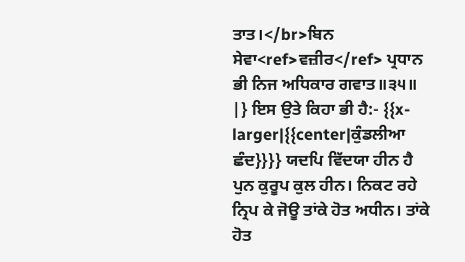ਤਾਤ।</br>ਬਿਨ ਸੇਵਾ<ref>ਵਜ਼ੀਰ</ref> ਪ੍ਰਧਾਨ ਭੀ ਨਿਜ ਅਧਿਕਾਰ ਗਵਾਤ॥੩੫॥ |} ਇਸ ਉਤੇ ਕਿਹਾ ਭੀ ਹੈ:- {{x-larger|{{center|ਕੁੰਡਲੀਆ ਛੰਦ}}}} ਯਦਪਿ ਵਿੱਦਯਾ ਹੀਨ ਹੈ ਪੁਨ ਕੁਰੂਪ ਕੁਲ ਹੀਨ। ਨਿਕਟ ਰਹੇ ਨ੍ਰਿਪ ਕੇ ਜੋਊ ਤਾਂਕੇ ਹੋਤ ਅਧੀਨ। ਤਾਂਕੇ ਹੋਤ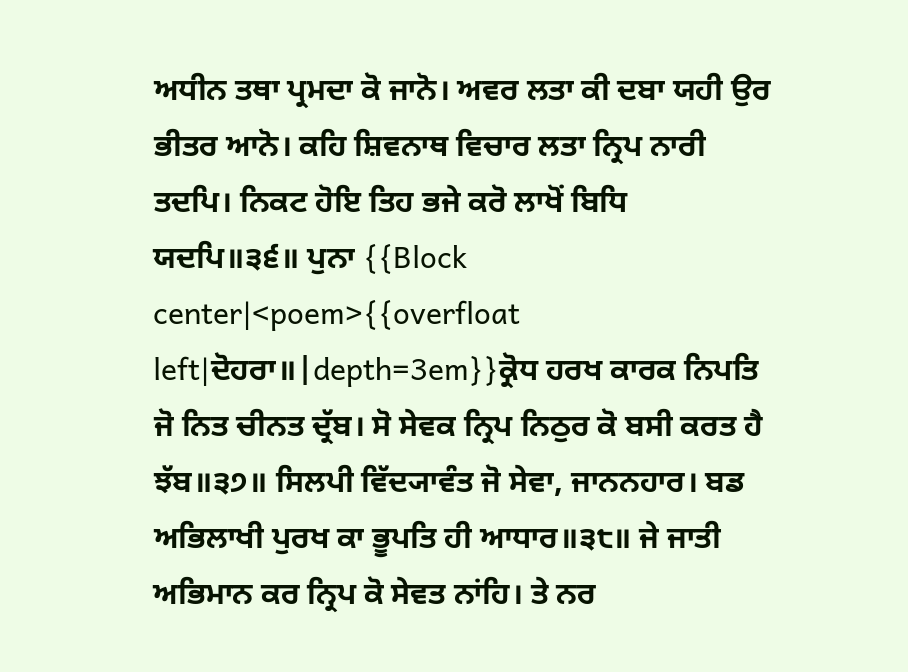ਅਧੀਨ ਤਥਾ ਪ੍ਰਮਦਾ ਕੋ ਜਾਨੋ। ਅਵਰ ਲਤਾ ਕੀ ਦਬਾ ਯਹੀ ਉਰ ਭੀਤਰ ਆਨੋ। ਕਹਿ ਸ਼ਿਵਨਾਥ ਵਿਚਾਰ ਲਤਾ ਨ੍ਰਿਪ ਨਾਰੀ ਤਦਪਿ। ਨਿਕਟ ਹੋਇ ਤਿਹ ਭਜੇ ਕਰੋ ਲਾਖੋਂ ਬਿਧਿ ਯਦਪਿ॥੩੬॥ ਪੁਨਾ {{Block center|<poem>{{overfloat left|ਦੋਹਰਾ॥|depth=3em}}ਕ੍ਰੋਧ ਹਰਖ ਕਾਰਕ ਨਿਪਤਿ ਜੋ ਨਿਤ ਚੀਨਤ ਦ੍ਰੱਬ। ਸੋ ਸੇਵਕ ਨ੍ਰਿਪ ਨਿਠੁਰ ਕੋ ਬਸੀ ਕਰਤ ਹੈ ਝੱਬ॥੩੭॥ ਸਿਲਪੀ ਵਿੱਦ੍ਯਾਵੰਤ ਜੋ ਸੇਵਾ, ਜਾਨਨਹਾਰ। ਬਡ ਅਭਿਲਾਖੀ ਪੁਰਖ ਕਾ ਭੂਪਤਿ ਹੀ ਆਧਾਰ॥੩੮॥ ਜੇ ਜਾਤੀ ਅਭਿਮਾਨ ਕਰ ਨ੍ਰਿਪ ਕੋ ਸੇਵਤ ਨਾਂਹਿ। ਤੇ ਨਰ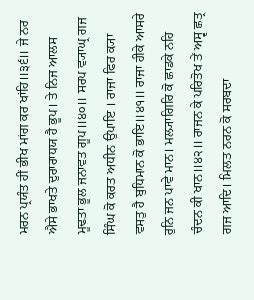ਮਰਨ ਪ੍ਰਯੰਤ ਹੀਂ ਭੀਖ ਮਾਂਗ ਕਰ ਖਾਂਹਿ॥੩੬॥ ਜੇ ਨਰ ਐਸੇ ਭਾਖਤੇ ਦੁਰਾਰਾਧਯ ਹੈ ਭੂਪ। ਤੇ ਨਿਜ ਆਲਸ ਮੂਢਤਾ ਭੂਲ ਜਨਾਵਤ ਗੂਪ॥੪੦॥ ਸਰਪ ਵ੍ਯਾਘ੍ਰ ਗਜ ਸਿੰਘ ਕੋ ਕਰਤ ਅਧੀਨ ਉਪਾਇ । ਰਾਜਾ ਫਿਰ ਕ੍ਯਾ ਵਸਤੁ ਹੈ ਬੁਧਿਮਾਨ ਕੋ ਭਾਇ॥੪੧॥ ਰਾਜਾ ਹੀਕੇ ਆਸਰੇ ਰੁਨਿ ਜਨ ਪਾਵੇ ਮਾਨ। ਮਲ੍ਯਾਗਿਰਿ ਕੋ ਛਾਡਕੇ ਨਹਿ ਚੰਦਨ ਕੀ ਖਾਨ॥੪੨॥ ਰਾਜਨ ਕੇ ਪਰਿਤੋਖ ਤੇਂ ਅਸ੍ਵ ਛਤ੍ਰ ਗਜ ਆਦਿ। ਮਿਲਤ ਨਰਨ ਕੋ ਸਰਬਦਾ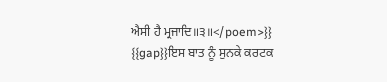ਐਸੀ ਹੈ ਮ੍ਰਜਾਦਿ॥੩॥</poem>}} {{gap}}ਇਸ ਬਾਤ ਨੂੰ ਸੁਨਕੇ ਕਰਟਕ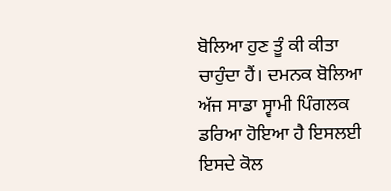ਬੋਲਿਆ ਹੁਣ ਤੂੰ ਕੀ ਕੀਤਾ ਚਾਹੁੰਦਾ ਹੈਂ। ਦਮਨਕ ਬੋਲਿਆ ਅੱਜ ਸਾਡਾ ਸ੍ਵਾਮੀ ਪਿੰਗਲਕ ਡਰਿਆ ਹੋਇਆ ਹੈ ਇਸਲਈ ਇਸਦੇ ਕੋਲ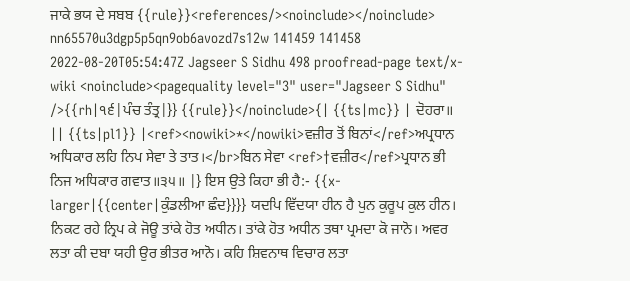ਜਾਕੇ ਭਯ ਦੇ ਸਬਬ {{rule}}<references/><noinclude></noinclude> nn65570u3dgp5p5qn9ob6avozd7s12w 141459 141458 2022-08-20T05:54:47Z Jagseer S Sidhu 498 proofread-page text/x-wiki <noinclude><pagequality level="3" user="Jagseer S Sidhu" />{{rh|੧੬|ਪੰਚ ਤੰਤ੍ਰ|}} {{rule}}</noinclude>{| {{ts|mc}} | ਦੋਹਰਾ॥ || {{ts|pl1}} |<ref><nowiki>*</nowiki>ਵਜ਼ੀਰ ਤੋਂ ਬਿਨਾਂ</ref>ਅਪ੍ਰਧਾਨ ਅਧਿਕਾਰ ਲਹਿ ਨਿਪ ਸੇਵਾ ਤੇ ਤਾਤ।</br>ਬਿਨ ਸੇਵਾ <ref>†ਵਜ਼ੀਰ</ref>ਪ੍ਰਧਾਨ ਭੀ ਨਿਜ ਅਧਿਕਾਰ ਗਵਾਤ॥੩੫॥ |} ਇਸ ਉਤੇ ਕਿਹਾ ਭੀ ਹੈ:- {{x-larger|{{center|ਕੁੰਡਲੀਆ ਛੰਦ}}}} ਯਦਪਿ ਵਿੱਦਯਾ ਹੀਨ ਹੈ ਪੁਨ ਕੁਰੂਪ ਕੁਲ ਹੀਨ। ਨਿਕਟ ਰਹੇ ਨ੍ਰਿਪ ਕੇ ਜੋਊ ਤਾਂਕੇ ਹੋਤ ਅਧੀਨ। ਤਾਂਕੇ ਹੋਤ ਅਧੀਨ ਤਥਾ ਪ੍ਰਮਦਾ ਕੋ ਜਾਨੋ। ਅਵਰ ਲਤਾ ਕੀ ਦਬਾ ਯਹੀ ਉਰ ਭੀਤਰ ਆਨੋ। ਕਹਿ ਸ਼ਿਵਨਾਥ ਵਿਚਾਰ ਲਤਾ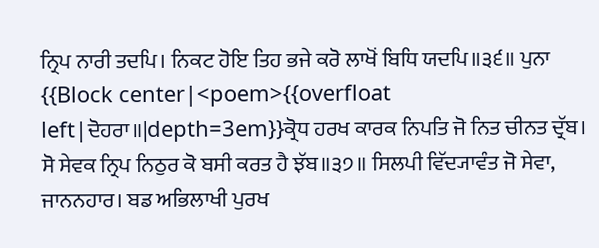ਨ੍ਰਿਪ ਨਾਰੀ ਤਦਪਿ। ਨਿਕਟ ਹੋਇ ਤਿਹ ਭਜੇ ਕਰੋ ਲਾਖੋਂ ਬਿਧਿ ਯਦਪਿ॥੩੬॥ ਪੁਨਾ {{Block center|<poem>{{overfloat left|ਦੋਹਰਾ॥|depth=3em}}ਕ੍ਰੋਧ ਹਰਖ ਕਾਰਕ ਨਿਪਤਿ ਜੋ ਨਿਤ ਚੀਨਤ ਦ੍ਰੱਬ। ਸੋ ਸੇਵਕ ਨ੍ਰਿਪ ਨਿਠੁਰ ਕੋ ਬਸੀ ਕਰਤ ਹੈ ਝੱਬ॥੩੭॥ ਸਿਲਪੀ ਵਿੱਦ੍ਯਾਵੰਤ ਜੋ ਸੇਵਾ, ਜਾਨਨਹਾਰ। ਬਡ ਅਭਿਲਾਖੀ ਪੁਰਖ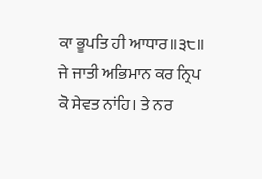ਕਾ ਭੂਪਤਿ ਹੀ ਆਧਾਰ॥੩੮॥ ਜੇ ਜਾਤੀ ਅਭਿਮਾਨ ਕਰ ਨ੍ਰਿਪ ਕੋ ਸੇਵਤ ਨਾਂਹਿ। ਤੇ ਨਰ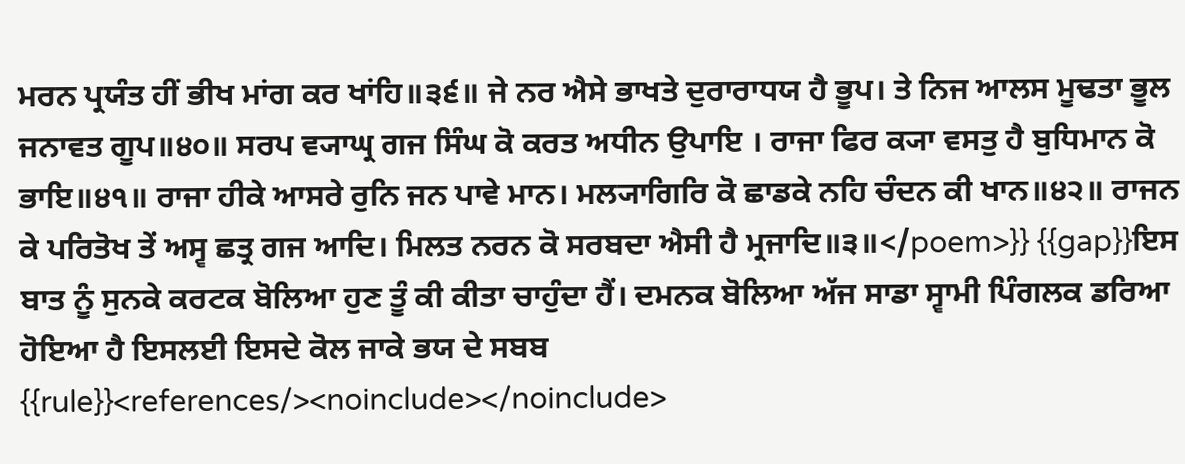ਮਰਨ ਪ੍ਰਯੰਤ ਹੀਂ ਭੀਖ ਮਾਂਗ ਕਰ ਖਾਂਹਿ॥੩੬॥ ਜੇ ਨਰ ਐਸੇ ਭਾਖਤੇ ਦੁਰਾਰਾਧਯ ਹੈ ਭੂਪ। ਤੇ ਨਿਜ ਆਲਸ ਮੂਢਤਾ ਭੂਲ ਜਨਾਵਤ ਗੂਪ॥੪੦॥ ਸਰਪ ਵ੍ਯਾਘ੍ਰ ਗਜ ਸਿੰਘ ਕੋ ਕਰਤ ਅਧੀਨ ਉਪਾਇ । ਰਾਜਾ ਫਿਰ ਕ੍ਯਾ ਵਸਤੁ ਹੈ ਬੁਧਿਮਾਨ ਕੋ ਭਾਇ॥੪੧॥ ਰਾਜਾ ਹੀਕੇ ਆਸਰੇ ਰੁਨਿ ਜਨ ਪਾਵੇ ਮਾਨ। ਮਲ੍ਯਾਗਿਰਿ ਕੋ ਛਾਡਕੇ ਨਹਿ ਚੰਦਨ ਕੀ ਖਾਨ॥੪੨॥ ਰਾਜਨ ਕੇ ਪਰਿਤੋਖ ਤੇਂ ਅਸ੍ਵ ਛਤ੍ਰ ਗਜ ਆਦਿ। ਮਿਲਤ ਨਰਨ ਕੋ ਸਰਬਦਾ ਐਸੀ ਹੈ ਮ੍ਰਜਾਦਿ॥੩॥</poem>}} {{gap}}ਇਸ ਬਾਤ ਨੂੰ ਸੁਨਕੇ ਕਰਟਕ ਬੋਲਿਆ ਹੁਣ ਤੂੰ ਕੀ ਕੀਤਾ ਚਾਹੁੰਦਾ ਹੈਂ। ਦਮਨਕ ਬੋਲਿਆ ਅੱਜ ਸਾਡਾ ਸ੍ਵਾਮੀ ਪਿੰਗਲਕ ਡਰਿਆ ਹੋਇਆ ਹੈ ਇਸਲਈ ਇਸਦੇ ਕੋਲ ਜਾਕੇ ਭਯ ਦੇ ਸਬਬ {{rule}}<references/><noinclude></noinclude>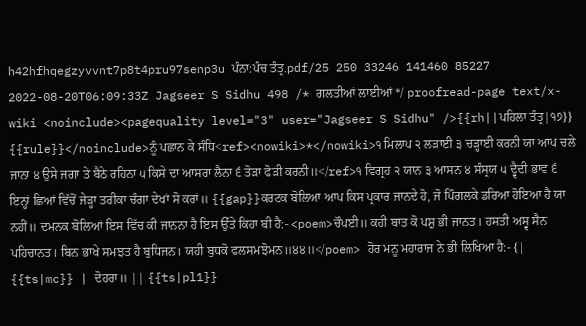h42hfhqegzyvvnt7p8t4pru97senp3u ਪੰਨਾ:ਪੰਚ ਤੰਤ੍ਰ.pdf/25 250 33246 141460 85227 2022-08-20T06:09:33Z Jagseer S Sidhu 498 /* ਗਲਤੀਆਂ ਲਾਈਆਂ */ proofread-page text/x-wiki <noinclude><pagequality level="3" user="Jagseer S Sidhu" />{{rh||ਪਹਿਲਾ ਤੰਤ੍ਰ|੧੭}} {{rule}}</noinclude>ਨੂੰ ਪਛਾਨ ਕੇ ਸੰਧਿ<ref><nowiki>*</nowiki>੧ ਮਿਲਾਪ ੨ ਲੜਾਈ ੩ ਚੜ੍ਹਾਈ ਕਰਨੀ ਯਾ ਆਪ ਚਲੇ ਜਾਨਾ ੪ ਉਸੇ ਜਗਾ ਤੇ ਬੈਠੇ ਰਹਿਨਾ ੫ ਕਿਸੇ ਦਾ ਆਸਰਾ ਲੈਨਾ ੬ ਤੋੜਾ ਫੋੜੀ ਕਰਨੀ॥</ref>੧ ਵਿਗ੍ਰਹ ੨ ਯਾਨ ੩ ਆਸਨ ੪ ਸੰਸ੍ਰਯ ੫ ਦ੍ਵੈਦੀ ਭਾਵ ੬ ਇਨ੍ਹਾਂ ਛਿਆਂ ਵਿੱਚੋਂ ਜੇੜ੍ਹਾ ਤਰੀਕਾ ਚੰਗਾ ਦੇਖਾਂ ਸੋ ਕਰਾਂ॥ {{gap}}ਕਰਟਕ ਬੋਲਿਆ ਆਪ ਕਿਸ ਪ੍ਰਕਾਰ ਜਾਨਦੇ ਹੋ, ਜੋ ਪਿੰਗਲਕੇ ਡਰਿਆ ਹੋਇਆ ਹੈ ਯਾ ਨਹੀਂ॥ ਦਮਨਕ ਬੋਲਿਆਂ ਇਸ ਵਿੱਚ ਕੀ ਜਾਨਨਾ ਹੈ ਇਸ ਉੱਤੇ ਕਿਹਾ ਬੀ ਹੈ:- <poem>ਚੌਪਈ॥ ਕਹੀ ਬਾਤ ਕੋ ਪਸ਼ੁ ਭੀ ਜਾਨਤ। ਹਸਤੀ ਅਸ੍ਵ ਸੈਨ ਪਹਿਚਾਨਤ। ਬਿਨ ਭਾਖੇ ਸਮਝਤ ਹੈ ਬੁਧਿਜਨ। ਯਹੀ ਬੁਧਕੋ ਫਲਸਮਝੋਮਨ॥੪੪॥</poem> ਹੋਰ ਮਨੂ ਮਹਾਰਾਜ ਨੇ ਭੀ ਲਿਖਿਆ ਹੈ:- {| {{ts|mc}} | ਦੋਹਰਾ॥ || {{ts|pl1}}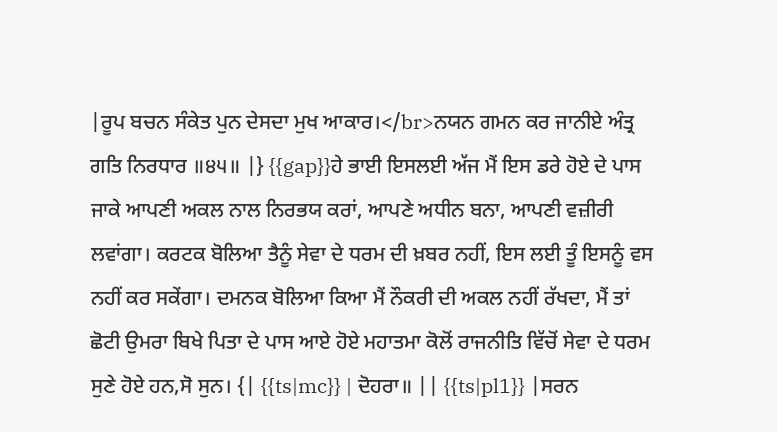|ਰੂਪ ਬਚਨ ਸੰਕੇਤ ਪੁਨ ਦੇਸਦਾ ਮੁਖ ਆਕਾਰ।</br>ਨਯਨ ਗਮਨ ਕਰ ਜਾਨੀਏ ਅੰਤ੍ਰ ਗਤਿ ਨਿਰਧਾਰ ॥੪੫॥ |} {{gap}}ਹੇ ਭਾਈ ਇਸਲਈ ਅੱਜ ਮੈਂ ਇਸ ਡਰੇ ਹੋਏ ਦੇ ਪਾਸ ਜਾਕੇ ਆਪਣੀ ਅਕਲ ਨਾਲ ਨਿਰਭਯ ਕਰਾਂ, ਆਪਣੇ ਅਧੀਨ ਬਨਾ, ਆਪਣੀ ਵਜ਼ੀਰੀ ਲਵਾਂਗਾ। ਕਰਟਕ ਬੋਲਿਆ ਤੈਨੂੰ ਸੇਵਾ ਦੇ ਧਰਮ ਦੀ ਖ਼ਬਰ ਨਹੀਂ, ਇਸ ਲਈ ਤੂੰ ਇਸਨੂੰ ਵਸ ਨਹੀਂ ਕਰ ਸਕੇਂਗਾ। ਦਮਨਕ ਬੋਲਿਆ ਕਿਆ ਮੈਂ ਨੌਕਰੀ ਦੀ ਅਕਲ ਨਹੀਂ ਰੱਖਦਾ, ਮੈਂ ਤਾਂ ਛੋਟੀ ਉਮਰਾ ਬਿਖੇ ਪਿਤਾ ਦੇ ਪਾਸ ਆਏ ਹੋਏ ਮਹਾਤਮਾ ਕੋਲੋਂ ਰਾਜਨੀਤਿ ਵਿੱਚੋਂ ਸੇਵਾ ਦੇ ਧਰਮ ਸੁਣੇ ਹੋਏ ਹਨ,ਸੋ ਸੁਨ। {| {{ts|mc}} | ਦੋਹਰਾ॥ || {{ts|pl1}} |ਸਰਨ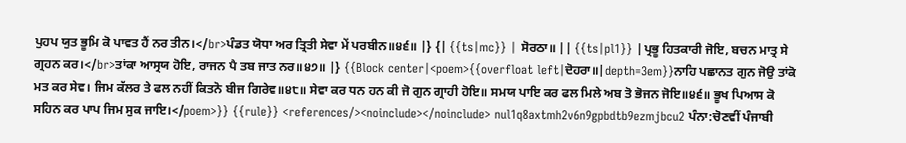ਪੁਹਪ ਯੁਤ ਭੂਮਿ ਕੋ ਪਾਵਤ ਹੈਂ ਨਰ ਤੀਨ।</br>ਪੰਡਤ ਯੋਧਾ ਅਰ ਤ੍ਰਿਤੀ ਸੇਵਾ ਮੇਂ ਪਰਬੀਨ॥੪੬॥ |} {| {{ts|mc}} | ਸੋਰਠਾ॥ || {{ts|pl1}} |ਪ੍ਰਭੂ ਹਿਤਕਾਰੀ ਜੋਇ, ਬਚਨ ਮਾਤ੍ਰ ਸੇ ਗ੍ਰਹਨ ਕਰ।</br>ਤਾਂਕਾ ਆਸ੍ਰਯ ਹੋਇ, ਰਾਜਨ ਪੈ ਤਬ ਜਾਤ ਨਰ॥੪੭॥ |} {{Block center|<poem>{{overfloat left|ਦੋਹਰਾ॥|depth=3em}}ਨਾਹਿ ਪਛਾਨਤ ਗੁਨ ਜੋਉ ਤਾਂਕੋ ਮਤ ਕਰ ਸੇਵ। ਜਿਮ ਕੱਲਰ ਤੇ ਫਲ ਨਹੀਂ ਕਿਤਨੋ ਬੀਜ ਗਿਰੇਵ॥੪੮॥ ਸੇਵਾ ਕਰ ਧਨ ਹਨ ਕੀ ਜੋ ਗੁਨ ਗ੍ਰਾਹੀ ਹੋਇ॥ ਸਮਯ ਪਾਇ ਕਰ ਫਲ ਮਿਲੇ ਅਬ ਤੋ ਭੋਜਨ ਜੋਇ॥੪੬॥ ਭੂਖ ਪਿਆਸ ਕੋ ਸਹਿਨ ਕਰ ਪਾਪ ਜਿਮ ਸੁਕ ਜਾਇ।</poem>}} {{rule}} <references/><noinclude></noinclude> nul1q8axtmh2v6n9gpbdtb9ezmjbcu2 ਪੰਨਾ:ਚੋਣਵੀਂ ਪੰਜਾਬੀ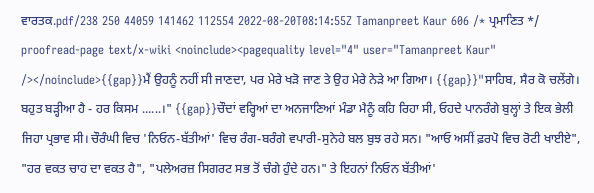ਵਾਰਤਕ.pdf/238 250 44059 141462 112554 2022-08-20T08:14:55Z Tamanpreet Kaur 606 /* ਪ੍ਰਮਾਣਿਤ */ proofread-page text/x-wiki <noinclude><pagequality level="4" user="Tamanpreet Kaur" /></noinclude>{{gap}}ਮੈਂ ਉਹਨੂੰ ਨਹੀਂ ਸੀ ਜਾਣਦਾ, ਪਰ ਮੇਰੇ ਖੜੋ ਜਾਣ ਤੇ ਉਹ ਮੇਰੇ ਨੇੜੇ ਆ ਗਿਆ। {{gap}}"ਸਾਹਿਬ, ਸੈਰ ਕੋ ਚਲੇਂਗੇ। ਬਹੁਤ ਬੜ੍ਹੀਆ ਹੈ - ਹਰ ਕਿਸਮ ......।" {{gap}}ਚੌਦਾਂ ਵਰ੍ਹਿਆਂ ਦਾ ਅਨਜਾਣਿਆਂ ਮੰਡਾ ਮੈਨੂੰ ਕਹਿ ਰਿਹਾ ਸੀ, ਓਹਦੇ ਪਾਨਰੰਗੇ ਬੁਲ੍ਹਾਂ ਤੇ ਇਕ ਭੇਲੀ ਜਿਹਾ ਪ੍ਰਭਾਵ ਸੀ। ਚੌਰੰਘੀ ਵਿਚ 'ਨਿਓਨ-ਬੱਤੀਆਂ' ਵਿਚ ਰੰਗ-ਬਰੰਗੇ ਵਪਾਰੀ-ਸੁਨੇਹੇ ਬਲ ਬੁਝ ਰਹੇ ਸਨ। "ਆਓ ਅਸੀਂ ਫ਼ਰਪੋ ਵਿਚ ਰੋਟੀ ਖਾਈਏ", "ਹਰ ਵਕਤ ਚਾਹ ਦਾ ਵਕਤ ਹੈ", "ਪਲੇਅਰਜ਼ ਸਿਗਰਟ ਸਭ ਤੋਂ ਚੰਗੇ ਹੁੰਦੇ ਹਨ।" ਤੇ ਇਹਨਾਂ ਨਿਓਨ ਬੱਤੀਆਂ'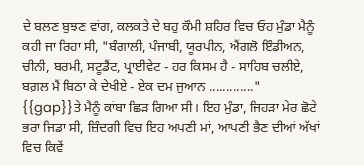ਦੇ ਬਲਣ ਬੁਝਣ ਵਾਂਗ, ਕਲਕਤੇ ਦੇ ਬਹੁ ਕੌਮੀ ਸ਼ਹਿਰ ਵਿਚ ਓਹ ਮੁੰਡਾ ਮੈਨੂੰ ਕਹੀ ਜਾ ਰਿਹਾ ਸੀ, "ਬੰਗਾਲੀ, ਪੰਜਾਬੀ, ਯੂਰਪੀਨ, ਐਂਗਲੋ ਇੰਡੀਅਨ, ਚੀਨੀ, ਬਰਮੀ, ਸਟੂਡੈਂਟ, ਪ੍ਰਾਈਵੇਟ - ਹਰ ਕਿਸਮ ਹੈ - ਸਾਹਿਬ ਚਲੀਏ, ਬਗ਼ਲ ਮੈਂ ਬਿਠਾ ਕੇ ਦੇਖੀਏ - ਏਕ ਦਮ ਜੁਆਨ ............." {{gap}}ਤੇ ਮੈਨੂੰ ਕਾਂਬਾ ਛਿੜ ਗਿਆ ਸੀ। ਇਹ ਮੁੰਡਾ, ਜਿਹੜਾ ਮੇਰ ਛੋਟੇ ਭਰਾ ਜਿਡਾ ਸੀ, ਜ਼ਿੰਦਗੀ ਵਿਚ ਇਹ ਅਪਣੀ ਮਾਂ, ਆਪਣੀ ਭੈਣ ਦੀਆਂ ਅੱਖਾਂ ਵਿਚ ਕਿਵੇਂ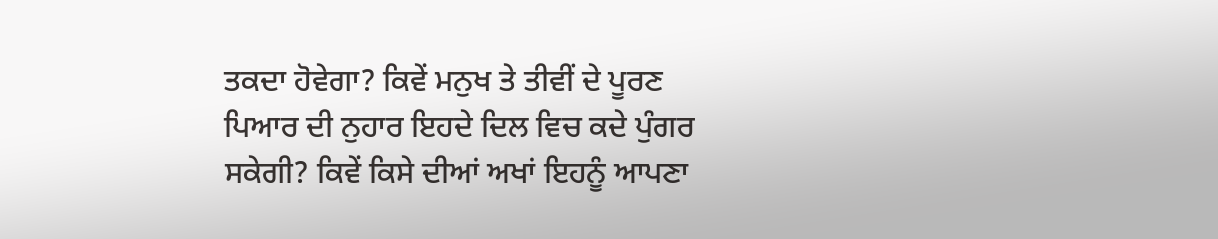ਤਕਦਾ ਹੋਵੇਗਾ? ਕਿਵੇਂ ਮਨੁਖ ਤੇ ਤੀਵੀਂ ਦੇ ਪੂਰਣ ਪਿਆਰ ਦੀ ਨੁਹਾਰ ਇਹਦੇ ਦਿਲ ਵਿਚ ਕਦੇ ਪੁੰਗਰ ਸਕੇਗੀ? ਕਿਵੇਂ ਕਿਸੇ ਦੀਆਂ ਅਖਾਂ ਇਹਨੂੰ ਆਪਣਾ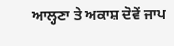ਆਲ੍ਹਣਾ ਤੇ ਅਕਾਸ਼ ਦੋਵੇਂ ਜਾਪ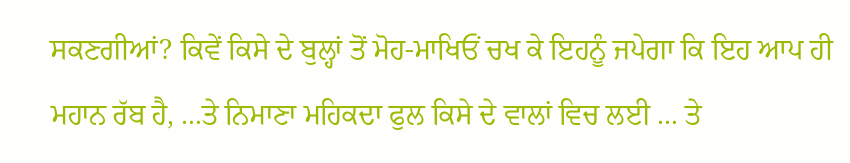ਸਕਣਗੀਆਂ? ਕਿਵੇਂ ਕਿਸੇ ਦੇ ਬੁਲ੍ਹਾਂ ਤੋਂ ਮੋਹ-ਮਾਖਿਓਂ ਚਖ ਕੇ ਇਹਨੂੰ ਜਪੇਗਾ ਕਿ ਇਹ ਆਪ ਹੀ ਮਹਾਨ ਰੱਬ ਹੈ, ...ਤੇ ਨਿਮਾਣਾ ਮਹਿਕਦਾ ਫੁਲ ਕਿਸੇ ਦੇ ਵਾਲਾਂ ਵਿਚ ਲਈ ... ਤੇ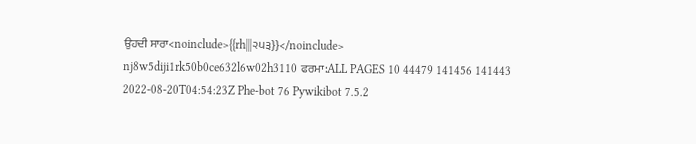ਉਹਦੀ ਸਾਰਾ<noinclude>{{rh|||੨੫੩}}</noinclude> nj8w5diji1rk50b0ce632l6w02h3110 ਫਰਮਾ:ALL PAGES 10 44479 141456 141443 2022-08-20T04:54:23Z Phe-bot 76 Pywikibot 7.5.2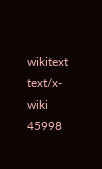wikitext text/x-wiki 45998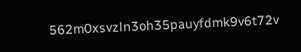562m0xsvzln3oh35pauyfdmk9v6t72v